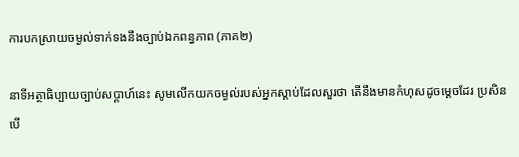ការបកស្រាយចម្ងល់ទាក់ទងនឹងច្បាប់ឯកពន្ធភាព (ភាគ២)

នាទីអត្ថាធិប្បាយច្បាប់សប្ដាហ៍នេះ សូមលើកយកចម្ងល់របស់អ្នកស្ដាប់ដែលសួរថា តើនឹងមានកំហុសដូចម្ដេចដែរ ប្រសិនបើ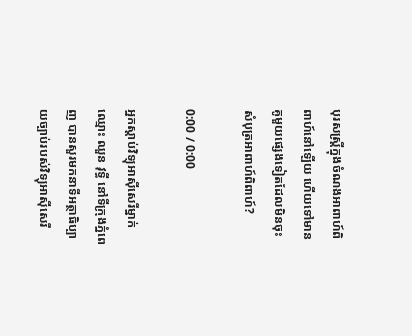បុរសស្ត្រីក្នុងចំណងអាពាហ៍ពិពាហ៍នៅឡើយ ហើយទៅមានគូមួយផ្សេងទៀតដែលមិនចុះសំបុត្រអាពាហ៍ពិពាហ៍?

0:00 / 0:00

អ្នកស្ដាប់វិទ្យុអាស៊ីសេរីម្នាក់ឈ្មោះ ឈួន វុទ្ធី នៅទីក្រុងភ្នំពេញ បានសួរមកនាទីអត្ថាធិប្បាយច្បាប់របស់វិទ្យុអាស៊ីសេរី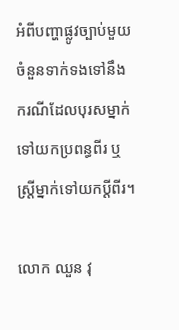អំពីបញ្ហាផ្លូវច្បាប់មួយចំនួនទាក់ទងទៅនឹងករណីដែលបុរសម្នាក់ទៅយកប្រពន្ធពីរ ឬស្ត្រីម្នាក់ទៅយកប្ដីពីរ។

លោក ឈួន វុ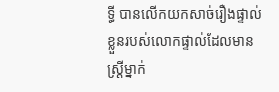ទ្ធី បានលើកយកសាច់រឿងផ្ទាល់ខ្លួនរបស់លោកផ្ទាល់ដែលមានស្ត្រីម្នាក់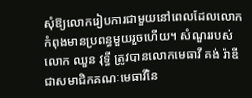សុំឱ្យលោករៀបការជាមួយនៅពេលដែលលោកកំពុងមានប្រពន្ធមួយរួចហើយ។ សំណួររបស់លោក ឈួន វុទ្ធី ត្រូវបានលោកមេធាវី គង់ រ៉ាឌី ជាសមាជិកគណៈមេធាវីនៃ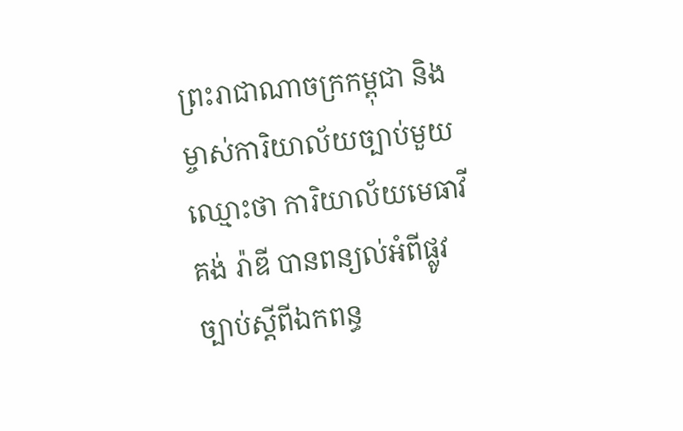ព្រះរាជាណាចក្រកម្ពុជា និងម្ចាស់ការិយាល័យច្បាប់មួយឈ្មោះថា ការិយាល័យមេធាវី គង់ រ៉ាឌី បានពន្យល់អំពីផ្លូវច្បាប់ស្ដីពីឯកពន្ធ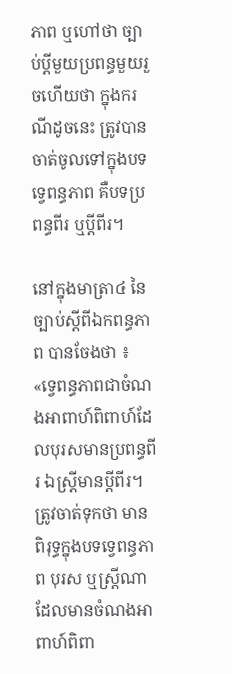ភាព ឬហៅថា ច្បាប់ប្ដីមួយប្រពន្ធមួយរួចហើយថា ក្នុងករណីដូចនេះ ត្រូវបានចាត់ចូលទៅក្នុងបទទ្វេពន្ធភាព គឺបទប្រពន្ធពីរ ឬប្ដីពីរ។

នៅក្នុងមាត្រា៤ នៃច្បាប់ស្ដីពីឯកពន្ធភាព បានចែងថា ៖ «ទ្វេពន្ធភាពជាចំណងអាពាហ៍ពិពាហ៍ដែលបុរសមានប្រពន្ធពីរ ឯស្ត្រីមានប្ដីពីរ។ ត្រូវចាត់ទុកថា មានពិរុទ្ធក្នុងបទទ្វេពន្ធភាព បុរស ឬស្ត្រីណាដែលមានចំណងអាពាហ៍ពិពា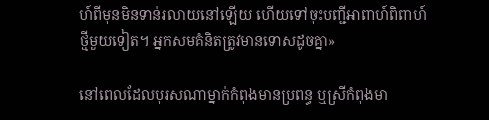ហ៍ពីមុនមិនទាន់រលាយនៅឡើយ ហើយទៅចុះបញ្ជីអាពាហ៍ពិពាហ៍ថ្មីមួយទៀត។ អ្នកសមគំនិតត្រូវមានទោសដូចគ្នា»

នៅពេលដែលបុរសណាម្នាក់កំពុងមានប្រពន្ធ ឬស្រីកំពុងមា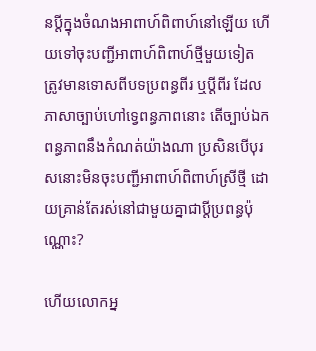នប្ដីក្នុងចំណងអាពាហ៍ពិពាហ៍នៅឡើយ ហើយទៅចុះបញ្ជីអាពាហ៍ពិពាហ៍ថ្មីមួយទៀត ត្រូវមានទោសពីបទប្រពន្ធពីរ ឬប្ដីពីរ ដែលភាសាច្បាប់ហៅទ្វេពន្ធភាពនោះ តើច្បាប់ឯកពន្ធភាពនឹងកំណត់យ៉ាងណា ប្រសិនបើបុរសនោះមិនចុះបញ្ជីអាពាហ៍ពិពាហ៍ស្រីថ្មី ដោយគ្រាន់តែរស់នៅជាមួយគ្នាជាប្ដីប្រពន្ធប៉ុណ្ណោះ?

ហើយលោកអ្ន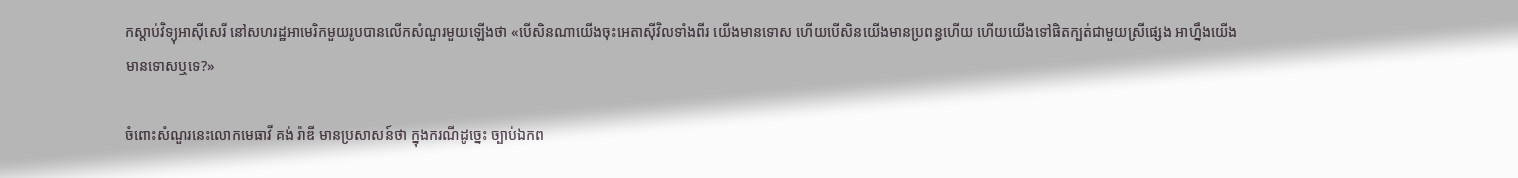កស្ដាប់វិទ្យុអាស៊ីសេរី នៅសហរដ្ឋអាមេរិកមួយរូបបានលើកសំណួរមួយឡើងថា «បើសិនណាយើងចុះអេតាស៊ីវិលទាំងពីរ យើងមានទោស ហើយបើសិនយើងមានប្រពន្ធហើយ ហើយយើងទៅផិតក្បត់ជាមួយស្រីផ្សេង អាហ្នឹងយើងមានទោសឬទេ?»

ចំពោះសំណួរនេះលោកមេធាវី គង់ រ៉ាឌី មានប្រសាសន៍ថា ក្នុងករណីដូច្នេះ ច្បាប់ឯកព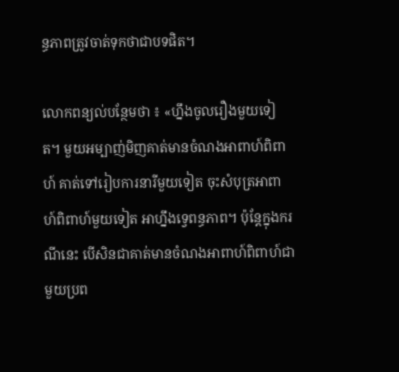ន្ធភាពត្រូវចាត់ទុកថាជាបទផិត។

លោកពន្យល់បន្ថែមថា ៖ «ហ្នឹងចូលរឿងមួយទៀត។ មួយអម្បាញ់មិញគាត់មានចំណងអាពាហ៍ពិពាហ៍ គាត់ទៅរៀបការនារីមួយទៀត ចុះសំបុត្រអាពាហ៍ពិពាហ៍មួយទៀត អាហ្នឹងទ្វេពន្ធភាព។ ប៉ុន្តែក្នុងករណីនេះ បើសិនជាគាត់មានចំណងអាពាហ៍ពិពាហ៍ជាមួយប្រព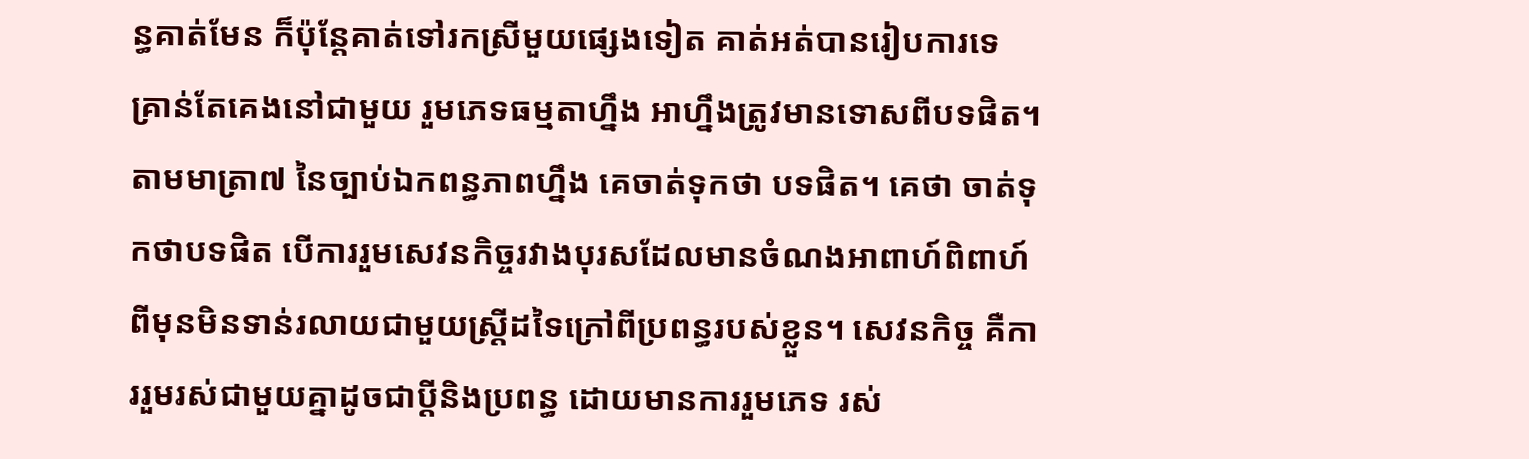ន្ធគាត់មែន ក៏ប៉ុន្តែគាត់ទៅរកស្រីមួយផ្សេងទៀត គាត់អត់បានរៀបការទេ គ្រាន់តែគេងនៅជាមួយ រួមភេទធម្មតាហ្នឹង អាហ្នឹងត្រូវមានទោសពីបទផិត។ តាមមាត្រា៧ នៃច្បាប់ឯកពន្ធភាពហ្នឹង គេចាត់ទុកថា បទផិត។ គេថា ចាត់ទុកថាបទផិត បើការរួមសេវនកិច្ចរវាងបុរសដែលមានចំណងអាពាហ៍ពិពាហ៍ពីមុនមិនទាន់រលាយជាមួយស្ត្រីដទៃក្រៅពីប្រពន្ធរបស់ខ្លួន។ សេវនកិច្ច គឺការរួមរស់ជាមួយគ្នាដូចជាប្ដីនិងប្រពន្ធ ដោយមានការរួមភេទ រស់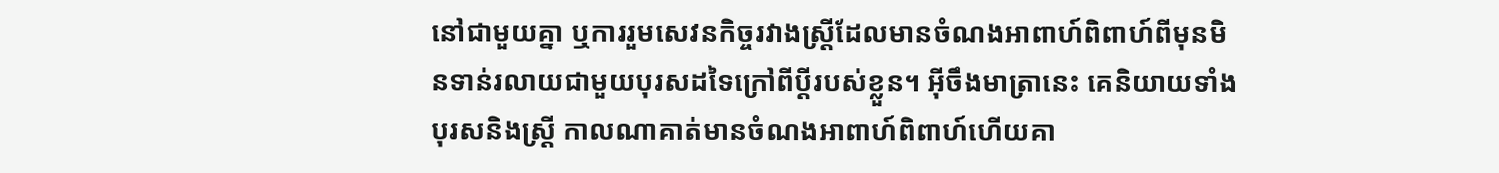នៅជាមួយគ្នា ឬការរួមសេវនកិច្ចរវាងស្ត្រីដែលមានចំណងអាពាហ៍ពិពាហ៍ពីមុនមិនទាន់រលាយជាមួយបុរសដទៃក្រៅពីប្ដីរបស់ខ្លួន។ អ៊ីចឹងមាត្រានេះ គេនិយាយទាំងបុរសនិងស្ត្រី កាលណាគាត់មានចំណងអាពាហ៍ពិពាហ៍ហើយគា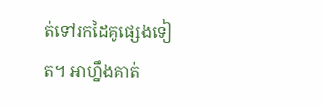ត់ទៅរកដៃគូផ្សេងទៀត។ អាហ្នឹងគាត់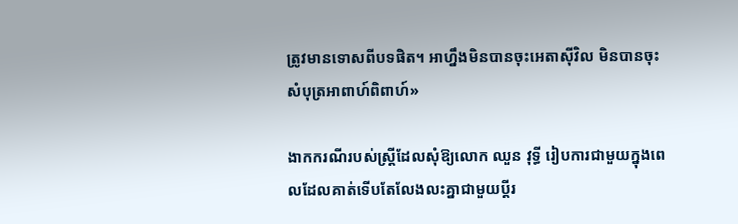ត្រូវមានទោសពីបទផិត។ អាហ្នឹងមិនបានចុះអេតាស៊ីវិល មិនបានចុះសំបុត្រអាពាហ៍ពិពាហ៍»

ងាកករណីរបស់ស្ត្រីដែលសុំឱ្យលោក ឈួន វុទ្ធី រៀបការជាមួយក្នុងពេលដែលគាត់ទើបតែលែងលះគ្នាជាមួយប្ដីរ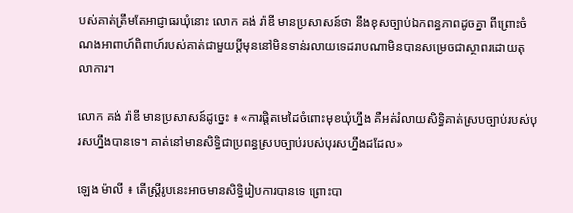បស់គាត់ត្រឹមតែអាជ្ញាធរឃុំនោះ លោក គង់ រ៉ាឌី មានប្រសាសន៍ថា នឹងខុសច្បាប់ឯកពន្ធភាពដូចគ្នា ពីព្រោះចំណងអាពាហ៍ពិពាហ៍របស់គាត់ជាមួយប្ដីមុននៅមិនទាន់រលាយទេដរាបណាមិនបានសម្រេចជាស្ថាពរដោយតុលាការ។

លោក គង់ រ៉ាឌី មានប្រសាសន៍ដូច្នេះ ៖ «ការផ្ដិតមេដៃចំពោះមុខឃុំហ្នឹង គឺអត់រំលាយសិទ្ធិគាត់ស្របច្បាប់របស់បុរសហ្នឹងបានទេ។ គាត់នៅមានសិទ្ធិជាប្រពន្ធស្របច្បាប់របស់បុរសហ្នឹងដដែល»

ឡេង ម៉ាលី ៖ តើស្ត្រីរូបនេះអាចមានសិទ្ធិរៀបការបានទេ ព្រោះបា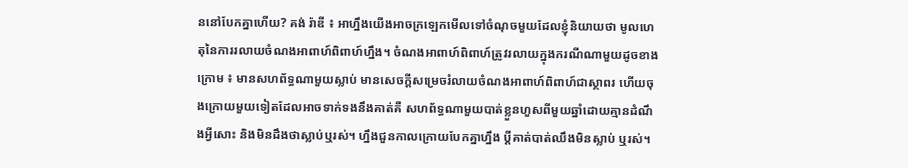ននៅបែកគ្នាហើយ? គង់ រ៉ាឌី ៖ អាហ្នឹងយើងអាចក្រឡេកមើលទៅចំណុចមួយដែលខ្ញុំនិយាយថា មូលហេតុនៃការរលាយចំណងអាពាហ៍ពិពាហ៍ហ្នឹង។ ចំណងអាពាហ៍ពិពាហ៍ត្រូវរលាយក្នុងករណីណាមួយដូចខាងក្រោម ៖ មានសហព័ទ្ធណាមួយស្លាប់ មានសេចក្ដីសម្រេចរំលាយចំណងអាពាហ៍ពិពាហ៍ជាស្ថាពរ ហើយចុងក្រោយមួយទៀតដែលអាចទាក់ទងនឹងគាត់គឺ សហព័ទ្ធណាមួយបាត់ខ្លួនហួសពីមួយឆ្នាំដោយគ្មានដំណឹងអ្វីសោះ និងមិនដឹងថាស្លាប់ឬរស់។ ហ្នឹងជួនកាលក្រោយបែកគ្នាហ្នឹង ប្ដីគាត់បាត់ឈឹងមិនស្លាប់ ឬរស់។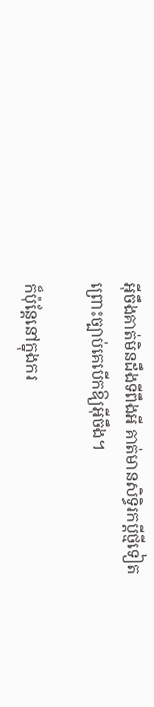អ៊ីចឹងគាត់មិនដឹងទីពឹងអី គាត់មានសិទ្ធិរកប្ដីថ្មីទៀត ព្រោះច្បាប់គេបើកឱ្យអ៊ីចឹង។

ក៏ប៉ុន្តែនៅក្នុងករ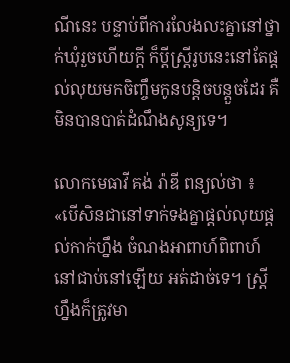ណីនេះ បន្ទាប់ពីការលែងលះគ្នានៅថ្នាក់ឃុំរួចហើយក្ដី ក៏ប្ដីស្ត្រីរូបនេះនៅតែផ្ដល់លុយមកចិញ្ចឹមកូនបន្តិចបន្តួចដែរ គឺមិនបានបាត់ដំណឹងសូន្យទេ។

លោកមេធាវី គង់ រ៉ាឌី ពន្យល់ថា ៖ «បើសិនជានៅទាក់ទងគ្នាផ្ដល់លុយផ្ដល់កាក់ហ្នឹង ចំណងអាពាហ៍ពិពាហ៍នៅជាប់នៅឡើយ អត់ដាច់ទេ។ ស្ត្រីហ្នឹងក៏ត្រូវមា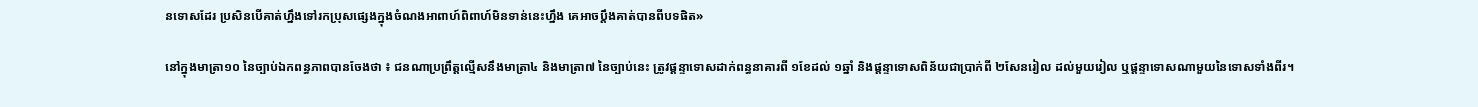នទោសដែរ ប្រសិនបើគាត់ហ្នឹងទៅរកប្រុសផ្សេងក្នុងចំណងអាពាហ៍ពិពាហ៍មិនទាន់នេះហ្នឹង គេអាចប្ដឹងគាត់បានពីបទផិត»

នៅក្នុងមាត្រា១០ នៃច្បាប់ឯកពន្ធភាពបានចែងថា ៖ ជនណាប្រព្រឹត្តល្មើសនឹងមាត្រា៤ និងមាត្រា៧ នៃច្បាប់នេះ ត្រូវផ្ដន្ទាទោសដាក់ពន្ធនាគារពី ១ខែដល់ ១ឆ្នាំ និងផ្ដន្ទាទោសពិន័យជាប្រាក់ពី ២សែនរៀល ដល់មួយរៀល ឬផ្ដន្ទាទោសណាមួយនៃទោសទាំងពីរ។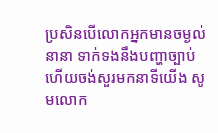ប្រសិនបើលោកអ្នកមានចម្ងល់នានា ទាក់ទងនឹងបញ្ហាច្បាប់ ហើយចង់សួរមកនាទីយើង សូមលោក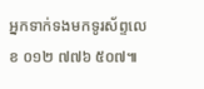អ្នកទាក់ទងមកទូរស័ព្ទលេខ ០១២ ៧៧៦ ៥០៧៕